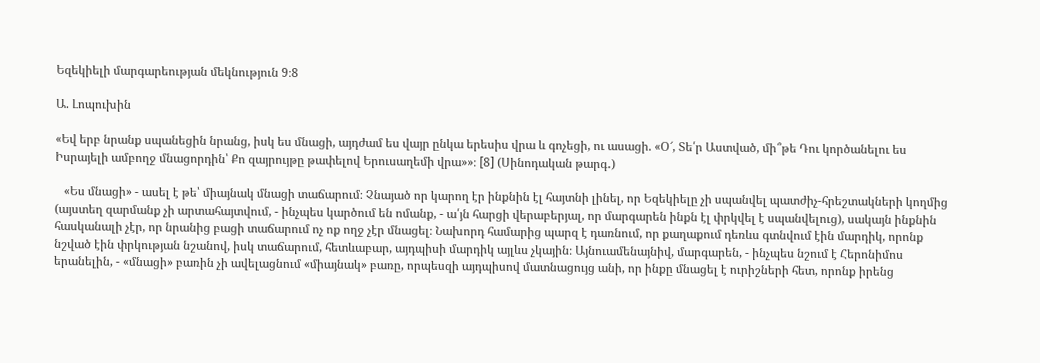Եզեկիելի մարգարեության մեկնություն 9։8

Ա. Լոպուխին

«Եվ երբ նրանք սպանեցին նրանց, իսկ ես մնացի, այդժամ ես վայր ընկա երեսիս վրա և գոչեցի, ու ասացի. «Օ՜, Տե՛ր Աստված, մի՞թե Դու կործանելու ես Իսրայելի ամբողջ մնացորդին՝ Քո զայրույթը թափելով Երուսաղեմի վրա»»։ [8] (Սինոդական թարգ․)

   «Ես մնացի» - ասել է թե՝ միայնակ մնացի տաճարում։ Չնայած որ կարող էր ինքնին էլ հայտնի լինել, որ Եզեկիելը չի սպանվել պատժիչ-հրեշտակների կողմից (այստեղ զարմանք չի արտահայտվում, - ինչպես կարծում են ոմանք, - ա՛յն հարցի վերաբերյալ, որ մարգարեն ինքն էլ փրկվել է սպանվելուց), սակայն ինքնին հասկանալի չէր, որ նրանից բացի տաճարում ոչ ոք ողջ չէր մնացել։ Նախորդ համարից պարզ է դառնում, որ քաղաքում դեռևս գտնվում էին մարդիկ, որոնք նշված էին փրկության նշանով, իսկ տաճարում, հետևաբար, այդպիսի մարդիկ այլևս չկային։ Այնուամենայնիվ, մարգարեն, - ինչպես նշում է Հերոնիմոս երանելին, - «մնացի» բառին չի ավելացնում «միայնակ» բառը, որպեսզի այդպիսով մատնացույց անի, որ ինքը մնացել է ուրիշների հետ, որոնք իրենց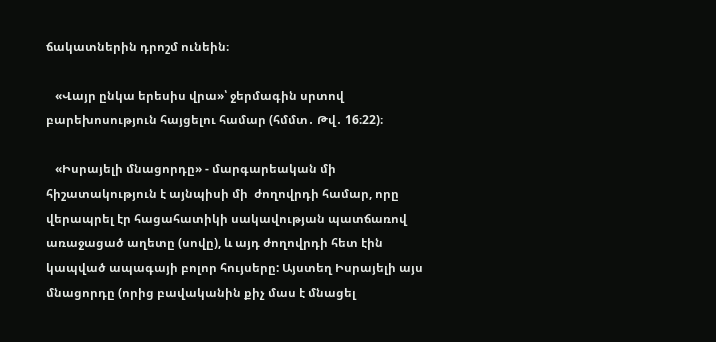ճակատներին դրոշմ ունեին։

   «Վայր ընկա երեսիս վրա»՝ ջերմագին սրտով բարեխոսություն հայցելու համար (հմմտ․ Թվ․ 16։22)։

   «Իսրայելի մնացորդը» - մարգարեական մի հիշատակություն է այնպիսի մի  ժողովրդի համար, որը վերապրել էր հացահատիկի սակավության պատճառով առաջացած աղետը (սովը), և այդ ժողովրդի հետ էին կապված ապագայի բոլոր հույսերը: Այստեղ Իսրայելի այս մնացորդը (որից բավականին քիչ մաս է մնացել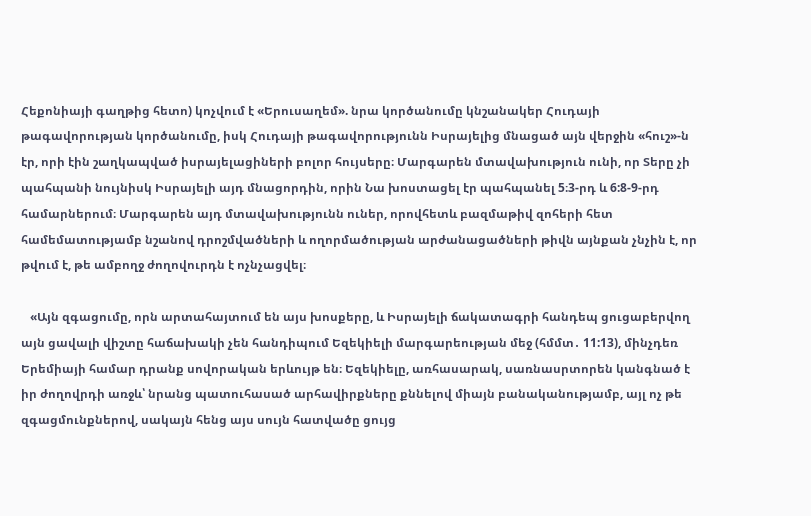Հեքոնիայի գաղթից հետո) կոչվում է «Երուսաղեմ». նրա կործանումը կնշանակեր Հուդայի թագավորության կործանումը, իսկ Հուդայի թագավորությունն Իսրայելից մնացած այն վերջին «հուշ»-ն էր, որի էին շաղկապված իսրայելացիների բոլոր հույսերը։ Մարգարեն մտավախություն ունի, որ Տերը չի պահպանի նույնիսկ Իսրայելի այդ մնացորդին, որին Նա խոստացել էր պահպանել 5։3-րդ և 6:8-9-րդ համարներում։ Մարգարեն այդ մտավախությունն ուներ, որովհետև բազմաթիվ զոհերի հետ համեմատությամբ նշանով դրոշմվածների և ողորմածության արժանացածների թիվն այնքան չնչին է, որ թվում է, թե ամբողջ ժողովուրդն է ոչնչացվել։

   «Այն զգացումը, որն արտահայտում են այս խոսքերը, և Իսրայելի ճակատագրի հանդեպ ցուցաբերվող այն ցավալի վիշտը հաճախակի չեն հանդիպում Եզեկիելի մարգարեության մեջ (հմմտ․ 11:13), մինչդեռ Երեմիայի համար դրանք սովորական երևույթ են։ Եզեկիելը, առհասարակ, սառնասրտորեն կանգնած է իր ժողովրդի առջև՝ նրանց պատուհասած արհավիրքները քննելով միայն բանականությամբ, այլ ոչ թե զգացմունքներով, սակայն հենց այս սույն հատվածը ցույց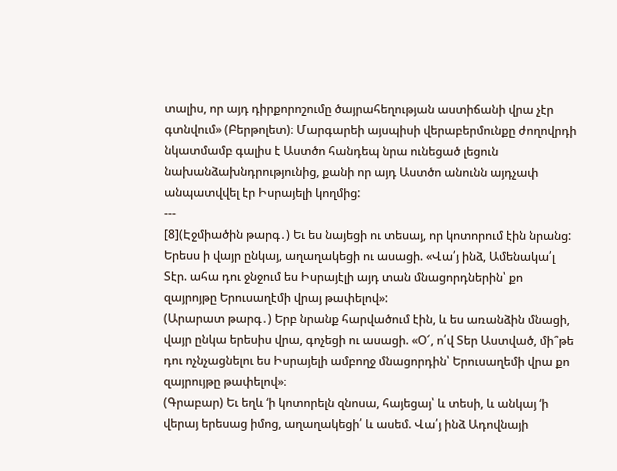տալիս, որ այդ դիրքորոշումը ծայրահեղության աստիճանի վրա չէր գտնվում» (Բերթոլետ)։ Մարգարեի այսպիսի վերաբերմունքը ժողովրդի նկատմամբ գալիս է Աստծո հանդեպ նրա ունեցած լեցուն նախանձախնդրությունից, քանի որ այդ Աստծո անունն այդչափ անպատվվել էր Իսրայելի կողմից:
---
[8](Էջմիածին թարգ․) Եւ ես նայեցի ու տեսայ, որ կոտորում էին նրանց: Երեսս ի վայր ընկայ, աղաղակեցի ու ասացի. «Վա՛յ ինձ, Ամենակա՛լ Տէր. ահա դու ջնջում ես Իսրայէլի այդ տան մնացորդներին՝ քո զայրոյթը Երուսաղէմի վրայ թափելով»:
(Արարատ թարգ․) Երբ նրանք հարվածում էին, և ես առանձին մնացի, վայր ընկա երեսիս վրա, գոչեցի ու ասացի. «Օ՜, ո՛վ Տեր Աստված, մի՞թե դու ոչնչացնելու ես Իսրայելի ամբողջ մնացորդին՝ Երուսաղեմի վրա քո զայրույթը թափելով»։
(Գրաբար) Եւ եղև ‘ի կոտորելն զնոսա, հայեցայ՝ և տեսի, և անկայ ‘ի վերայ երեսաց իմոց, աղաղակեցի՛ և ասեմ. Վա՛յ ինձ Ադովնայի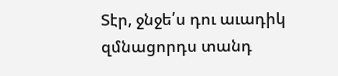Տէր, ջնջե՛ս դու աւադիկ զմնացորդս տանդ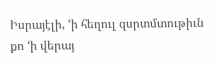Իսրայէլի, ‘ի հեղուլ զսրտմտութիւն քո ‘ի վերայ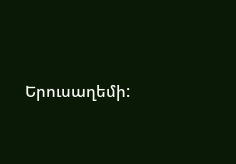Երուսաղեմի: